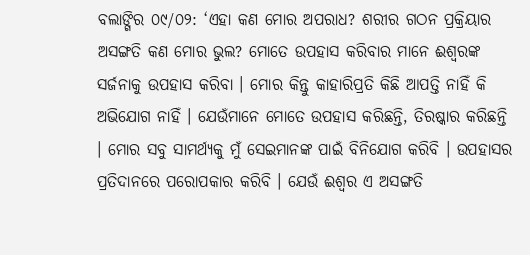ବଲାଙ୍ଗିର ୦୯/୦୨: ‘ଏହା କଣ ମୋର ଅପରାଧ? ଶରୀର ଗଠନ ପ୍ରକ୍ରିୟାର ଅସଙ୍ଗତି କଣ ମୋର ଭୁଲ? ମୋତେ ଉପହାସ କରିବାର ମାନେ ଈଶ୍ୱରଙ୍କ ସର୍ଜନାକୁ ଉପହାସ କରିବା । ମୋର କିନ୍ତୁ କାହାରିପ୍ରତି କିଛି ଆପତ୍ତି ନାହିଁ କି ଅଭିଯୋଗ ନାହିଁ । ଯେଉଁମାନେ ମୋତେ ଉପହାସ କରିଛନ୍ତି, ତିରଷ୍କାର କରିଛନ୍ତି । ମୋର ସବୁ ସାମର୍ଥ୍ୟକୁ ମୁଁ ସେଇମାନଙ୍କ ପାଇଁ ବିନିଯୋଗ କରିବି । ଉପହାସର ପ୍ରତିଦାନରେ ପରୋପକାର କରିବି । ଯେଉଁ ଈଶ୍ୱର ଏ ଅସଙ୍ଗତି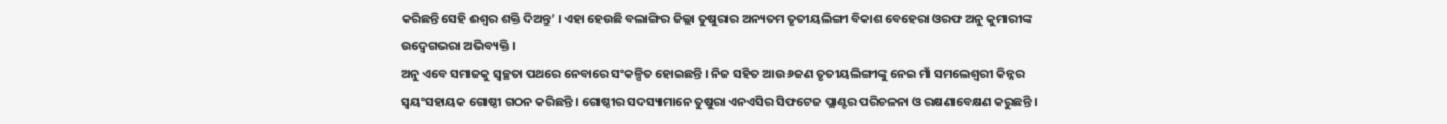କରିଛନ୍ତି ସେହି ଈଶ୍ୱର ଶକ୍ତି ଦିଅନ୍ତୁ’ । ଏହା ହେଉଛି ବଲାଙ୍ଗିର ଜିଲ୍ଲା ତୁଷୁରାର ଅନ୍ୟତମ ତୃତୀୟଲିଙ୍ଗୀ ବିକାଶ ବେହେରା ଓରଫ ଅନୁ କୁମାରୀଙ୍କ ଉଦ୍ବେଗଭରା ଅଭିବ୍ୟକ୍ତି ।
ଅନୁ ଏବେ ସମାଜକୁ ସ୍ୱଚ୍ଛତା ପଥରେ ନେବାରେ ସଂକଳ୍ପିତ ହୋଇଛନ୍ତି । ନିଜ ସହିତ ଆଉ ୬ଜଣ ତୃତୀୟଲିଙ୍ଗୀଙ୍କୁ ନେଇ ମାଁ ସମଲେଶ୍ୱରୀ କିନ୍ନର ସ୍ୱୟଂସହାୟକ ଗୋଷ୍ଠୀ ଗଠନ କରିଛନ୍ତି । ଗୋଷ୍ଠୀର ସଦସ୍ୟାମାନେ ତୁଷୁରା ଏନଏସିର ସିଫଟେଜ ପ୍ଲାଣ୍ଟର ପରିଚଳନା ଓ ରକ୍ଷଣାବେକ୍ଷଣ କରୁଛନ୍ତି ।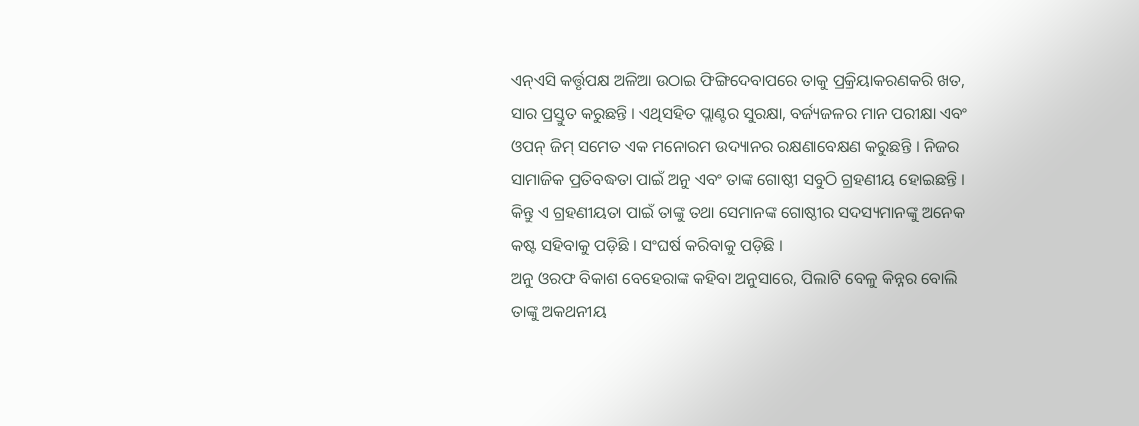ଏନ୍ଏସି କର୍ତ୍ତୃପକ୍ଷ ଅଳିଆ ଉଠାଇ ଫିଙ୍ଗିଦେବାପରେ ତାକୁ ପ୍ରକ୍ରିୟାକରଣକରି ଖତ, ସାର ପ୍ରସ୍ତୁତ କରୁଛନ୍ତି । ଏଥିସହିତ ପ୍ଲାଣ୍ଟର ସୁରକ୍ଷା, ବର୍ଜ୍ୟଜଳର ମାନ ପରୀକ୍ଷା ଏବଂ ଓପନ୍ ଜିମ୍ ସମେତ ଏକ ମନୋରମ ଉଦ୍ୟାନର ରକ୍ଷଣାବେକ୍ଷଣ କରୁଛନ୍ତି । ନିଜର ସାମାଜିକ ପ୍ରତିବଦ୍ଧତା ପାଇଁ ଅନୁ ଏବଂ ତାଙ୍କ ଗୋଷ୍ଠୀ ସବୁଠି ଗ୍ରହଣୀୟ ହୋଇଛନ୍ତି । କିନ୍ତୁ ଏ ଗ୍ରହଣୀୟତା ପାଇଁ ତାଙ୍କୁ ତଥା ସେମାନଙ୍କ ଗୋଷ୍ଠୀର ସଦସ୍ୟମାନଙ୍କୁ ଅନେକ କଷ୍ଟ ସହିବାକୁ ପଡ଼ିଛି । ସଂଘର୍ଷ କରିବାକୁ ପଡ଼ିଛି ।
ଅନୁ ଓରଫ ବିକାଶ ବେହେରାଙ୍କ କହିବା ଅନୁସାରେ, ପିଲାଟି ବେଳୁ କିନ୍ନର ବୋଲି ତାଙ୍କୁ ଅକଥନୀୟ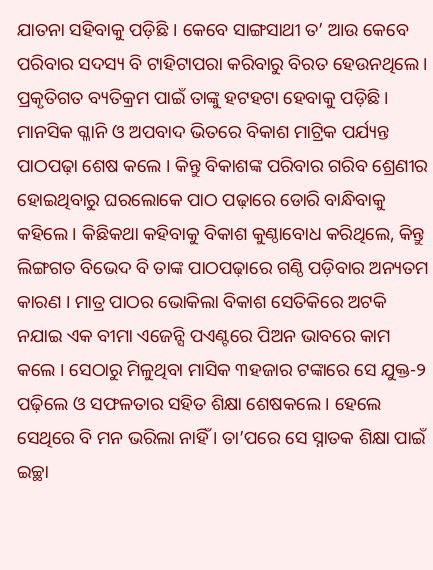ଯାତନା ସହିବାକୁ ପଡ଼ିଛି । କେବେ ସାଙ୍ଗସାଥୀ ତ’ ଆଉ କେବେ ପରିବାର ସଦସ୍ୟ ବି ଟାହିଟାପରା କରିବାରୁ ବିରତ ହେଉନଥିଲେ । ପ୍ରକୃତିଗତ ବ୍ୟତିକ୍ରମ ପାଇଁ ତାଙ୍କୁ ହଟହଟା ହେବାକୁ ପଡ଼ିଛି । ମାନସିକ ଗ୍ଳାନି ଓ ଅପବାଦ ଭିତରେ ବିକାଶ ମାଟ୍ରିକ ପର୍ଯ୍ୟନ୍ତ ପାଠପଢ଼ା ଶେଷ କଲେ । କିନ୍ତୁ ବିକାଶଙ୍କ ପରିବାର ଗରିବ ଶ୍ରେଣୀର ହୋଇଥିବାରୁ ଘରଲୋକେ ପାଠ ପଢ଼ାରେ ଡୋରି ବାନ୍ଧିବାକୁ କହିଲେ । କିଛିକଥା କହିବାକୁ ବିକାଶ କୁଣ୍ଠାବୋଧ କରିଥିଲେ, କିନ୍ତୁ ଲିଙ୍ଗଗତ ବିଭେଦ ବି ତାଙ୍କ ପାଠପଢ଼ାରେ ଗଣ୍ଠି ପଡ଼ିବାର ଅନ୍ୟତମ କାରଣ । ମାତ୍ର ପାଠର ଭୋକିଲା ବିକାଶ ସେତିକିରେ ଅଟକି ନଯାଇ ଏକ ବୀମା ଏଜେନ୍ସି ପଏଣ୍ଟରେ ପିଅନ ଭାବରେ କାମ କଲେ । ସେଠାରୁ ମିଳୁଥିବା ମାସିକ ୩ହଜାର ଟଙ୍କାରେ ସେ ଯୁକ୍ତ-୨ ପଢ଼ିଲେ ଓ ସଫଳତାର ସହିତ ଶିକ୍ଷା ଶେଷକଲେ । ହେଲେ ସେଥିରେ ବି ମନ ଭରିଲା ନାହିଁ । ତା’ପରେ ସେ ସ୍ନାତକ ଶିକ୍ଷା ପାଇଁ ଇଚ୍ଛା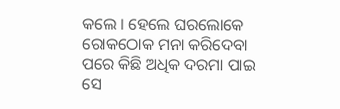କଲେ । ହେଲେ ଘରଲୋକେ ରୋକଠୋକ ମନା କରିଦେବା ପରେ କିଛି ଅଧିକ ଦରମା ପାଇ ସେ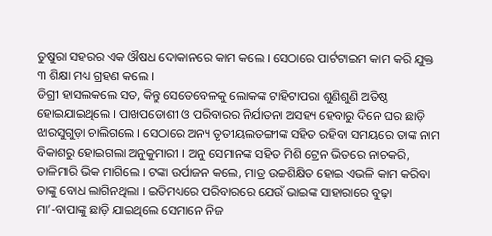ତୁଷୁରା ସହରର ଏକ ଔଷଧ ଦୋକାନରେ କାମ କଲେ । ସେଠାରେ ପାର୍ଟଟାଇମ କାମ କରି ଯୁକ୍ତ ୩ ଶିକ୍ଷା ମଧ୍ୟ ଗ୍ରହଣ କଲେ ।
ଡିଗ୍ରୀ ହାସଲକଲେ ସତ, କିନ୍ତୁ ସେତେବେଳକୁ ଲୋକଙ୍କ ଟାହିଟାପରା ଶୁଣିଶୁଣି ଅତିଷ୍ଠ ହୋଇଯାଇଥିଲେ । ପାଖପଡୋଶୀ ଓ ପରିବାରର ନିର୍ଯାତନା ଅସହ୍ୟ ହେବାରୁ ଦିନେ ଘର ଛାଡ଼ି ଝାରସୁଗୁଡ଼ା ଚାଲିଗଲେ । ସେଠାରେ ଅନ୍ୟ ତୃତୀୟଲତଙ୍ଗୀଙ୍କ ସହିତ ରହିବା ସମୟରେ ତାଙ୍କ ନାମ ବିକାଶରୁ ହୋଇଗଲା ଅନୁକୁମାରୀ । ଅନୁ ସେମାନଙ୍କ ସହିତ ମିଶି ଟ୍ରେନ ଭିତରେ ନାଚକରି, ତାଳିମାରି ଭିକ ମାଗିଲେ । ଟଙ୍କା ଉର୍ପାଜନ କଲେ, ମାତ୍ର ଉଚ୍ଚଶିକ୍ଷିତ ହୋଇ ଏଭଳି କାମ କରିବା ତାଙ୍କୁ ବୋଧ ଲାଗିନଥିଲା । ଇତିମଧ୍ୟରେ ପରିବାରରେ ଯେଉଁ ଭାଇଙ୍କ ସାହାରାରେ ବୁଢ଼ା ମା’-ବାପାଙ୍କୁ ଛାଡ଼ି ଯାଇଥିଲେ ସେମାନେ ନିଜ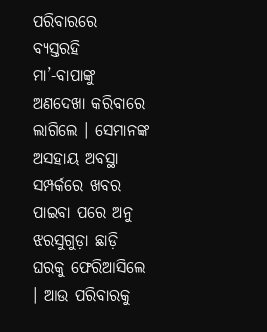ପରିବାରରେ ବ୍ୟସ୍ତରହି ମା’-ବାପାଙ୍କୁ ଅଣଦେଖା କରିବାରେ ଲାଗିଲେ । ସେମାନଙ୍କ ଅସହାୟ ଅବସ୍ଥା ସମ୍ପର୍କରେ ଖବର ପାଇବା ପରେ ଅନୁ ଝରସୁଗୁଡ଼ା ଛାଡ଼ି ଘରକୁ ଫେରିଆସିଲେ । ଆଉ ପରିବାରକୁ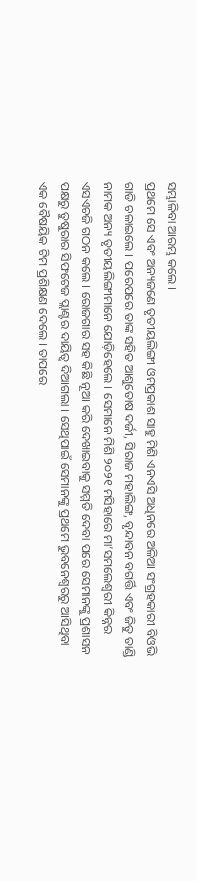ସମ୍ଭାଳିବା ଆରମ୍ଭ କଲେ ।
ପ୍ରଥମେ ସେ ଏବଂ ଅନ୍ୟଜଣେ ତୃତୀୟଲିଙ୍ଗୀ ଓମପ୍ରକାଶ ସାହୁ ମିଶି ଏନଏସି ଅଧିନରେ ଅଳିଆ ସଂଗ୍ରହକାରୀ ବିଓଭି ଗାଡି ଚଳାଇଲେ । ପରେପରେ ତାଙ୍କ ସହିତ ଆଶୁତୋଷ ଦର୍ଜୀ, ସିରାଜ ମହାଲିଙ୍ଗ, ବୃନ୍ଦାବନ ବଗର୍ତ୍ତି ଏବଂ ଜିତୁ ତାଣ୍ଡି ନାମକ ଅନ୍ୟ ତୃତୀୟଲିଙ୍ଗୀମାନେ ଯୋଡ଼ିହେଲେ । ସେମାନେ ମିଶି ୨୦୨୧ ମସିହାରେ ମା’ସମଲେଶ୍ୱରୀ କିନ୍ନର ଏସଏଚଜି ଗଠନ କଲେ । ରୋଜଗାର ସହ କିଛି ନୂଆ କରି ଦେଖାଇବାକୁ ସମ୍ମତି ଦେବା ପରେ ସେମାନଙ୍କୁ ପ୍ରଶାସନ ପକ୍ଷରୁ ତୁଷୁରାର ସିଫଟେଜ ପ୍ଲାଣ୍ଟର ଦାୟିତ୍ୱ ଦିଆଗଲା । ସେଥିପାଇଁ ସେମାନଙ୍କୁ ପ୍ରଥମେ ଭୁବନେଶ୍ୱରରୁ ଆସିଥିବା ଏକ ବୈଷୟିକ ଟିମ ପ୍ରଶିକ୍ଷଣ ଦେଲେ । ତାପରେ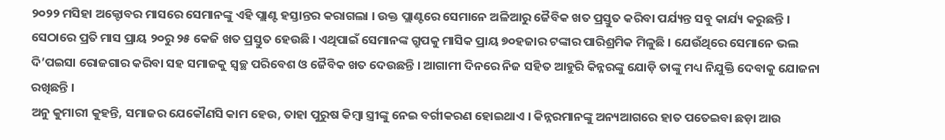୨୦୨୨ ମସିହା ଅକ୍ଟୋବର ମାସରେ ସେମାନଙ୍କୁ ଏହି ପ୍ଲାଣ୍ଟ ହସ୍ତାନ୍ତର କରାଗଲା । ଉକ୍ତ ପ୍ଲାଣ୍ଟରେ ସେମାନେ ଅଳିଆରୁ ଜୈବିକ ଖତ ପ୍ରସ୍ତୁତ କରିବା ପର୍ଯ୍ୟନ୍ତ ସବୁ କାର୍ଯ୍ୟ କରୁଛନ୍ତି ।
ସେଠାରେ ପ୍ରତି ମାସ ପ୍ରାୟ ୨୦ରୁ ୨୫ କେଜି ଖତ ପ୍ରସ୍ତୁତ ହେଉଛି । ଏଥିପାଇଁ ସେମାନଙ୍କ ଗ୍ରୁପକୁ ମାସିକ ପ୍ରାୟ ୭୦ହଜାର ଟଙ୍କାର ପାରିଶ୍ରମିକ ମିଳୁଛି । ଯେଉଁଥିରେ ସେମାନେ ଭଲ ଦି’ପଇସା ରୋଜଗାର କରିବା ସହ ସମାଜକୁ ସ୍ୱଚ୍ଛ ପରିବେଶ ଓ ଜୈବିକ ଖତ ଦେଉଛନ୍ତି । ଆଗାମୀ ଦିନରେ ନିଜ ସହିତ ଆହୁରି କିନ୍ନରଙ୍କୁ ଯୋଡ଼ି ତାଙ୍କୁ ମଧ୍ୟ ନିଯୁକ୍ତି ଦେବାକୁ ଯୋଜନା ରଖିଛନ୍ତି ।
ଅନୁ କୁମାରୀ କୁହନ୍ତି, ସମାଜର ଯେକୌଣସି କାମ ହେଉ, ତାହା ପୁରୁଷ କିମ୍ବା ସ୍ତ୍ରୀଙ୍କୁ ନେଇ ବର୍ଗୀକରଣ ହୋଇଥାଏ । କିନ୍ନରମାନଙ୍କୁ ଅନ୍ୟଆଗରେ ହାତ ପତେଇବା ଛଡ଼ା ଆଉ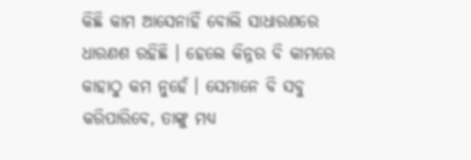କିଛି କାମ ଆସେନାହିଁ ବୋଲି ସାଧାରଣରେ ଧାରଣଶ ରହିଛି । ହେଲେ କିନ୍ନର ବି କାମରେ କାହାଠୁ କମ ନୁହେଁ । ସେମାନେ ବି ସବୁ କରିପାରିବେ, ତାଙ୍କୁ ମଧ୍ୟ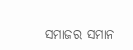ସମାଜର ସମାନ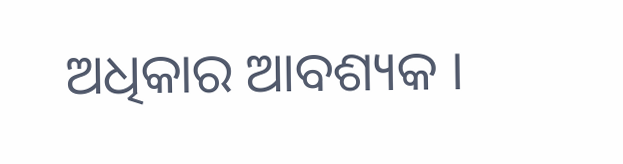ଅଧିକାର ଆବଶ୍ୟକ ।